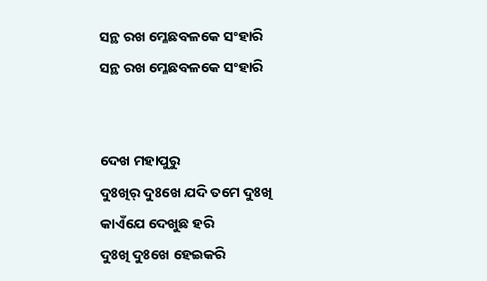ସନ୍ଥ ରଖ ମ୍ଳେଛବଳକେ ସଂହାରି
ସନ୍ଥ ରଖ ମ୍ଳେଛବଳକେ ସଂହାରି


ଦେଖ ମହାପୁରୁ
ଦୁଃଖିର୍ ଦୁଃଖେ ଯଦି ତମେ ଦୁଃଖି
କାଏଁଯେ ଦେଖୁଛ ହରି
ଦୁଃଖି ଦୁଃଖେ ହେଇକରି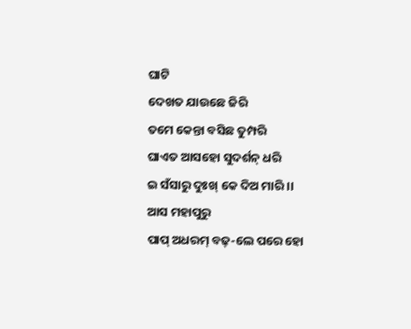ଘାଟି
ଦେଖତ ଯାଉଛେ ଜିରି
ତମେ କେନ୍ତା ବସିଛ ତୁମ୍ପରି
ଘାଏତ ଆସହୋ ସୁଦର୍ଶନ୍ ଧରି
ଇ ସଁସାରୁ ଦୁଃଖ୍ କେ ଦିଅ ମାରି ।।
ଆସ ମହାପୁରୁ
ପାପ୍ ଅଧରମ୍ ବଢ୍-ଲେ ପରେ ହୋ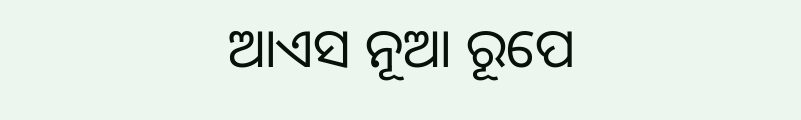ଆଏସ ନୂଆ ରୂପେ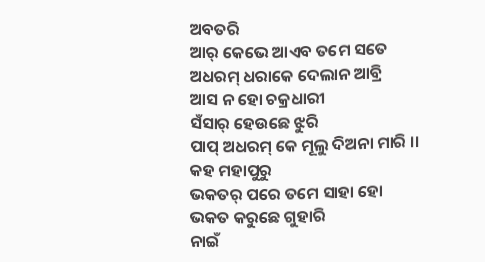ଅବତରି
ଆର୍ କେଭେ ଆଏବ ତମେ ସତେ
ଅଧରମ୍ ଧରାକେ ଦେଲାନ ଆବ୍ରି
ଆସ ନ ହୋ ଚକ୍ରଧାରୀ
ସଁସାର୍ ହେଉଛେ ଝୁରି
ପାପ୍ ଅଧରମ୍ କେ ମୂଲୁ ଦିଅନା ମାରି ।।
କହ ମହାପୁରୁ
ଭକତର୍ ପରେ ତମେ ସାହା ହୋ
ଭକତ କରୁଛେ ଗୁହାରି
ନାଇଁ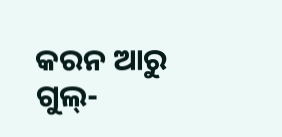କରନ ଆରୁ ଗୁଲ୍-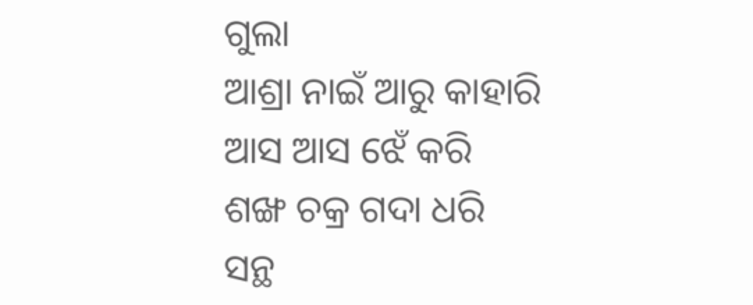ଗୁଲା
ଆଶ୍ରା ନାଇଁ ଆରୁ କାହାରି
ଆସ ଆସ ଝେଁ କରି
ଶଙ୍ଖ ଚକ୍ର ଗଦା ଧରି
ସନ୍ଥ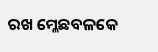ରଖ ମ୍ଳେଛବଳକେ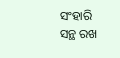ସଂହାରି
ସନ୍ଥ ରଖ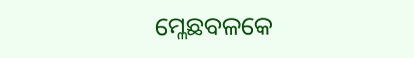ମ୍ଳେଛବଳକେ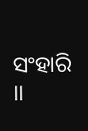ସଂହାରି ।।